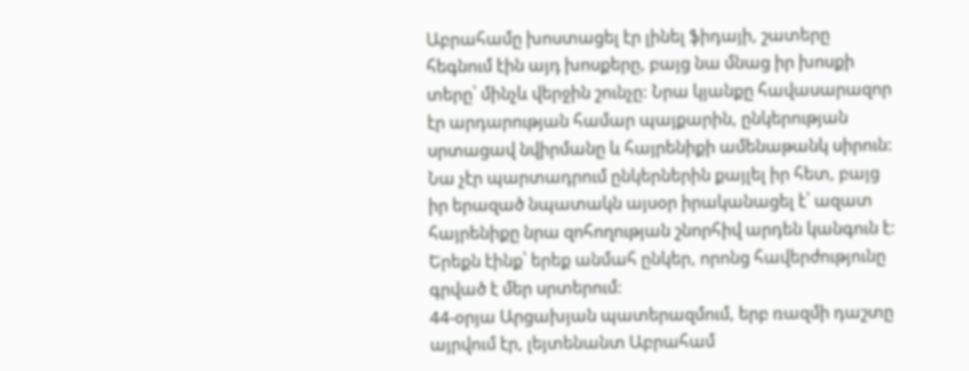Աբրահամը խոստացել էր լինել ֆիդայի, շատերը հեգնում էին այդ խոսքերը, բայց նա մնաց իր խոսքի տերը՝ մինչև վերջին շունչը: Նրա կյանքը հավասարազոր էր արդարության համար պայքարին, ընկերության սրտացավ նվիրմանը և հայրենիքի ամենաթանկ սիրուն: Նա չէր պարտադրում ընկերներին քայլել իր հետ, բայց իր երազած նպատակն այսօր իրականացել է՝ ազատ հայրենիքը նրա զոհողության շնորհիվ արդեն կանգուն է: Երեքն էինք՝ երեք անմահ ընկեր, որոնց հավերժությունը գրված է մեր սրտերում:
44-օրյա Արցախյան պատերազմում, երբ ռազմի դաշտը այրվում էր, լեյտենանտ Աբրահամ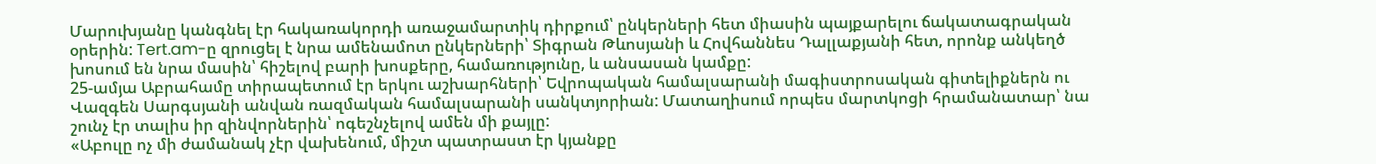Մարուխյանը կանգնել էր հակառակորդի առաջամարտիկ դիրքում՝ ընկերների հետ միասին պայքարելու ճակատագրական օրերին: Tert.am-ը զրուցել է նրա ամենամոտ ընկերների՝ Տիգրան Թևոսյանի և Հովհաննես Դալլաքյանի հետ, որոնք անկեղծ խոսում են նրա մասին՝ հիշելով բարի խոսքերը, համառությունը, և անսասան կամքը:
25-ամյա Աբրահամը տիրապետում էր երկու աշխարհների՝ Եվրոպական համալսարանի մագիստրոսական գիտելիքներն ու Վազգեն Սարգսյանի անվան ռազմական համալսարանի սանկտյորիան: Մատաղիսում որպես մարտկոցի հրամանատար՝ նա շունչ էր տալիս իր զինվորներին՝ ոգեշնչելով ամեն մի քայլը:
«Աբուլը ոչ մի ժամանակ չէր վախենում, միշտ պատրաստ էր կյանքը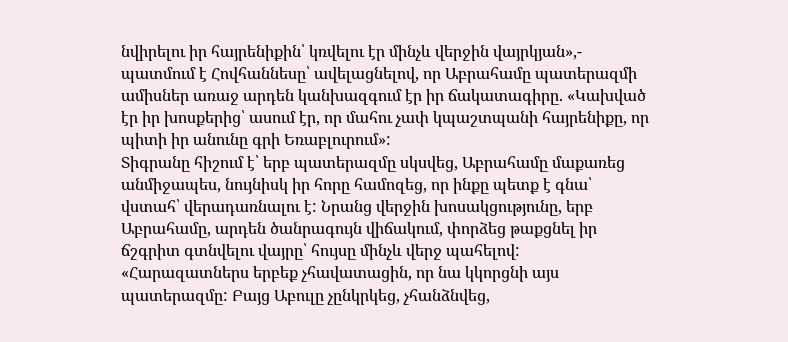նվիրելու իր հայրենիքին՝ կռվելու էր մինչև վերջին վայրկյան»,- պատմում է Հովհաննեսը՝ ավելացնելով, որ Աբրահամը պատերազմի ամիսներ առաջ արդեն կանխազգում էր իր ճակատագիրը. «Կախված էր իր խոսքերից՝ ասում էր, որ մահու չափ կպաշտպանի հայրենիքը, որ պիտի իր անունը գրի Եռաբլուրում»:
Տիգրանը հիշում է՝ երբ պատերազմը սկսվեց, Աբրահամը մաքառեց անմիջապես, նույնիսկ իր հորը համոզեց, որ ինքը պետք է գնա՝ վստահ՝ վերադառնալու է: Նրանց վերջին խոսակցությունը, երբ Աբրահամը, արդեն ծանրագույն վիճակում, փորձեց թաքցնել իր ճշգրիտ գտնվելու վայրը՝ հույսը մինչև վերջ պահելով:
«Հարազատներս երբեք չհավատացին, որ նա կկորցնի այս պատերազմը: Բայց Աբուլը չընկրկեց, չհանձնվեց,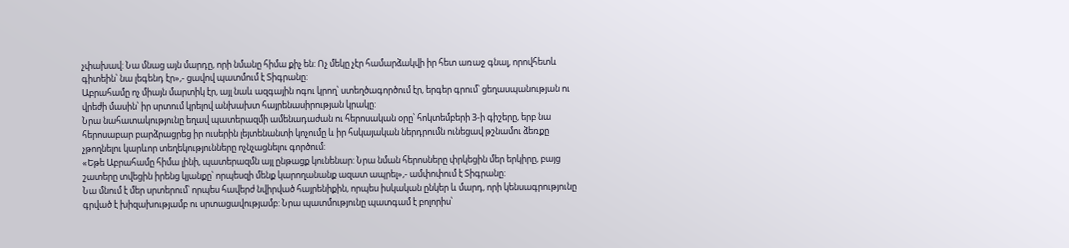չփախավ: Նա մնաց այն մարդը, որի նմանը հիմա քիչ են: Ոչ մեկը չէր համարձակվի իր հետ առաջ գնալ, որովհետև գիտեին՝ նա լեգենդ էր»,- ցավով պատմում է Տիգրանը:
Աբրահամը ոչ միայն մարտիկ էր, այլ նաև ազգային ոգու կրող՝ ստեղծագործում էր, երգեր գրում՝ ցեղասպանության ու վրեժի մասին՝ իր սրտում կրելով անխախտ հայրենասիրության կրակը:
Նրա նահատակությունը եղավ պատերազմի ամենադաժան ու հերոսական օրը՝ հոկտեմբերի 3-ի գիշերը, երբ նա հերոսաբար բարձրացրեց իր ուսերին լեյտենանտի կոչումը և իր հսկայական ներդրումն ունեցավ թշնամու ձեռքը չթողնելու կարևոր տեղեկությունները ոչնչացնելու գործում:
«Եթե Աբրահամը հիմա լինի, պատերազմն այլ ընթացք կունենար: Նրա նման հերոսները փրկեցին մեր երկիրը, բայց շատերը տվեցին իրենց կյանքը՝ որպեսզի մենք կարողանանք ազատ ապրել»,- ամփոփում է Տիգրանը:
Նա մնում է մեր սրտերում՝ որպես հավերժ նվիրված հայրենիքին, որպես իսկական ընկեր և մարդ, որի կենսագրությունը գրված է խիզախությամբ ու սրտացավությամբ: Նրա պատմությունը պատգամ է բոլորիս՝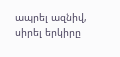ապրել ազնիվ, սիրել երկիրը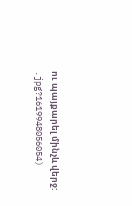ու պայքարել մինչև վերջ:
.jpg?1619948056054)